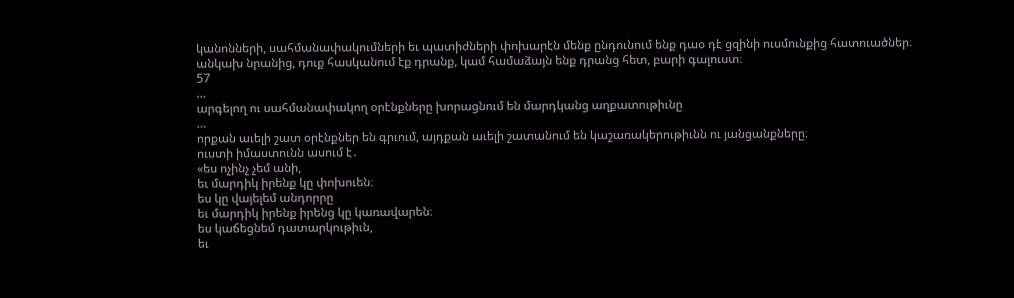կանոնների, սահմանափակումների եւ պատիժների փոխարէն մենք ընդունում ենք դաօ դէ ցզինի ուսմունքից հատուածներ։
անկախ նրանից, դուք հասկանում էք դրանք, կամ համաձայն ենք դրանց հետ, բարի գալուստ։
57
…
արգելող ու սահմանափակող օրէնքները խորացնում են մարդկանց աղքատութիւնը
…
որքան աւելի շատ օրէնքներ են գրւում, այդքան աւելի շատանում են կաշառակերութիւնն ու յանցանքները։
ուստի իմաստունն ասում է․
«ես ոչինչ չեմ անի,
եւ մարդիկ իրենք կը փոխուեն։
ես կը վայելեմ անդորրը
եւ մարդիկ իրենք իրենց կը կառավարեն։
ես կաճեցնեմ դատարկութիւն,
եւ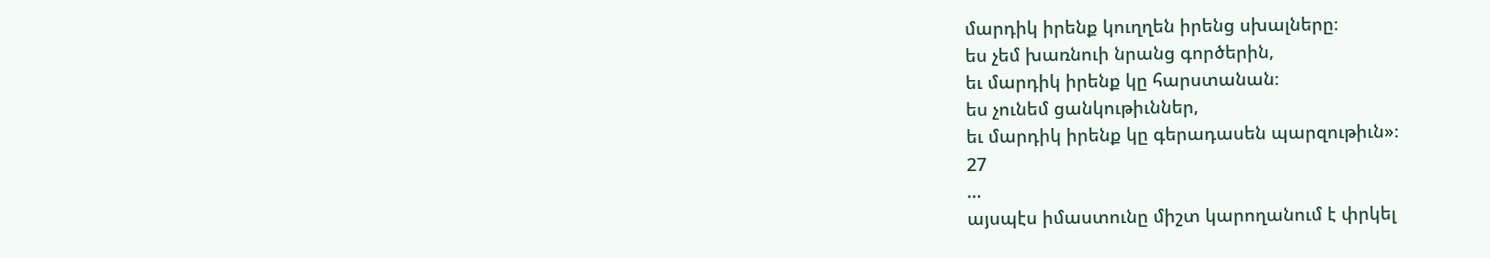մարդիկ իրենք կուղղեն իրենց սխալները։
ես չեմ խառնուի նրանց գործերին,
եւ մարդիկ իրենք կը հարստանան։
ես չունեմ ցանկութիւններ,
եւ մարդիկ իրենք կը գերադասեն պարզութիւն»։
27
…
այսպէս իմաստունը միշտ կարողանում է փրկել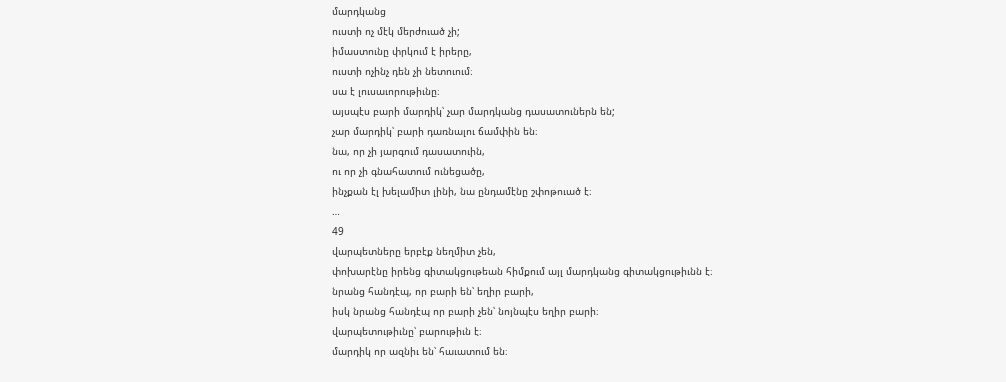մարդկանց
ուստի ոչ մէկ մերժուած չի;
իմաստունը փրկում է իրերը,
ուստի ոչինչ դեն չի նետուում։
սա է լուսաւորութիւնը։
այսպէս բարի մարդիկ՝ չար մարդկանց դասատուներն են;
չար մարդիկ՝ բարի դառնալու ճամփին են։
նա, որ չի յարգում դասատուին,
ու որ չի գնահատում ունեցածը,
ինչքան էլ խելամիտ լինի, նա ընդամէնը շփոթուած է։
…
49
վարպետները երբէք նեղմիտ չեն,
փոխարէնը իրենց գիտակցութեան հիմքում այլ մարդկանց գիտակցութիւնն է։
նրանց հանդէպ, որ բարի են՝ եղիր բարի,
իսկ նրանց հանդէպ որ բարի չեն՝ նոյնպէս եղիր բարի։
վարպետութիւնը՝ բարութիւն է։
մարդիկ որ ազնիւ են՝ հաւատում են։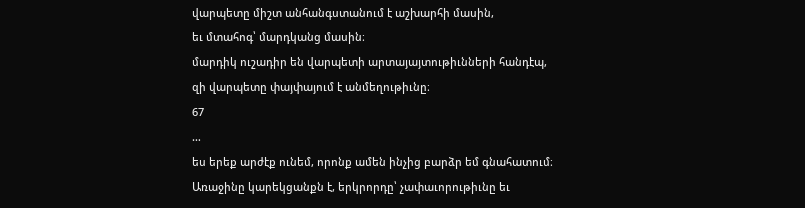վարպետը միշտ անհանգստանում է աշխարհի մասին,
եւ մտահոգ՝ մարդկանց մասին։
մարդիկ ուշադիր են վարպետի արտայայտութիւնների հանդէպ,
զի վարպետը փայփայում է անմեղութիւնը։
67
…
ես երեք արժէք ունեմ, որոնք ամեն ինչից բարձր եմ գնահատում։ Առաջինը կարեկցանքն է, երկրորդը՝ չափաւորութիւնը եւ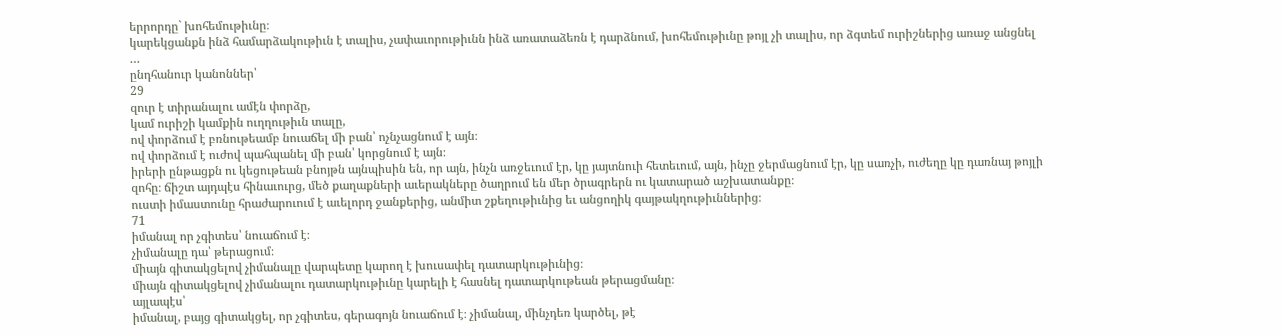երրորդը` խոհեմութիւնը։
կարեկցանքն ինձ համարձակութիւն է տալիս, չափաւորութիւնն ինձ առատաձեռն է դարձնում, խոհեմութիւնը թոյլ չի տալիս, որ ձգտեմ ուրիշներից առաջ անցնել
…
ընդհանուր կանոններ՝
29
զուր է տիրանալու ամէն փորձը,
կամ ուրիշի կամքին ուղղութիւն տալը,
ով փորձում է բռնութեամբ նուաճել մի բան՝ ոչնչացնում է այն։
ով փորձում է ուժով պահպանել մի բան՝ կորցնում է այն։
իրերի ընթացքն ու կեցութեան բնոյթն այնպիսին են, որ այն, ինչն առջեւում էր, կը յայտնուի հետեւում, այն, ինչը ջերմացնում էր, կը սառչի, ուժեղը կը դառնայ թոյլի զոհը։ ճիշտ այդպէս հինաւուրց, մեծ քաղաքների աւերակները ծաղրում են մեր ծրագրերն ու կատարած աշխատանքը։
ուստի իմաստունը հրաժարուում է աւելորդ ջանքերից, անմիտ շքեղութիւնից եւ անցողիկ գայթակղութիւններից։
71
իմանալ որ չգիտես՝ նուաճում է։
չիմանալը դա՝ թերացում։
միայն գիտակցելով չիմանալը վարպետը կարող է խուսափել դատարկութիւնից։
միայն գիտակցելով չիմանալու դատարկութիւնը կարելի է հասնել դատարկութեան թերացմանը։
այլապէս՝
իմանալ, բայց գիտակցել, որ չգիտես, գերագոյն նուաճում է։ չիմանալ, մինչդեռ կարծել, թէ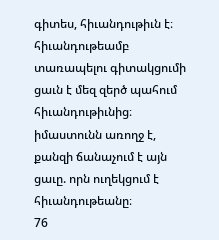գիտես, հիւանդութիւն է։
հիւանդութեամբ տառապելու գիտակցումի ցաւն է մեզ զերծ պահում հիւանդութիւնից։ իմաստունն առողջ է, քանզի ճանաչում է այն ցաւը. որն ուղեկցում է հիւանդութեանը։
76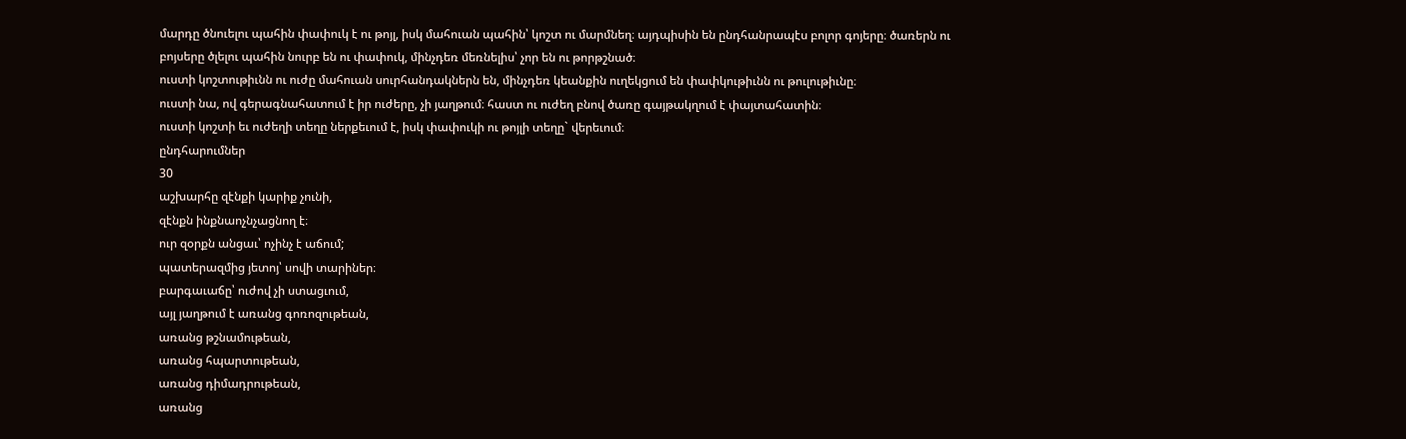մարդը ծնուելու պահին փափուկ է ու թոյլ, իսկ մահուան պահին՝ կոշտ ու մարմնեղ։ այդպիսին են ընդհանրապէս բոլոր գոյերը։ ծառերն ու բոյսերը ծլելու պահին նուրբ են ու փափուկ, մինչդեռ մեռնելիս՝ չոր են ու թորթշնած։
ուստի կոշտութիւնն ու ուժը մահուան սուրհանդակներն են, մինչդեռ կեանքին ուղեկցում են փափկութիւնն ու թուլութիւնը։
ուստի նա, ով գերագնահատում է իր ուժերը, չի յաղթում։ հաստ ու ուժեղ բնով ծառը գայթակղում է փայտահատին։
ուստի կոշտի եւ ուժեղի տեղը ներքեւում է, իսկ փափուկի ու թոյլի տեղը` վերեւում։
ընդհարումներ
30
աշխարհը զէնքի կարիք չունի,
զէնքն ինքնաոչնչացնող է։
ուր զօրքն անցաւ՝ ոչինչ է աճում;
պատերազմից յետոյ՝ սովի տարիներ։
բարգաւաճը՝ ուժով չի ստացւում,
այլ յաղթում է առանց գոռոզութեան,
առանց թշնամութեան,
առանց հպարտութեան,
առանց դիմադրութեան,
առանց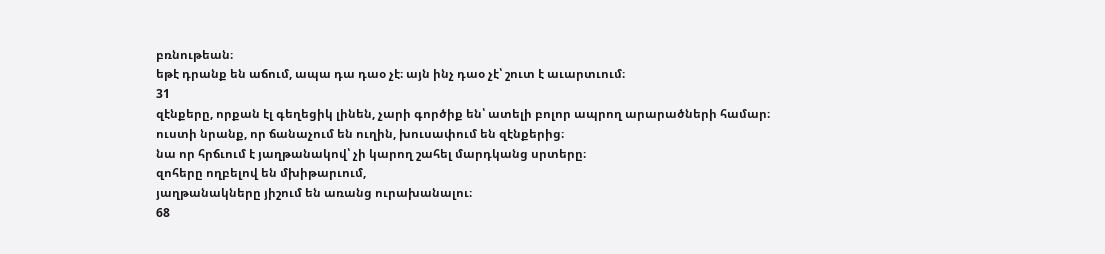բռնութեան։
եթէ դրանք են աճում, ապա դա դաօ չէ։ այն ինչ դաօ չէ՝ շուտ է աւարտւում։
31
զէնքերը, որքան էլ գեղեցիկ լինեն, չարի գործիք են՝ ատելի բոլոր ապրող արարածների համար։
ուստի նրանք, որ ճանաչում են ուղին, խուսափում են զէնքերից։
նա որ հրճւում է յաղթանակով՝ չի կարող շահել մարդկանց սրտերը։
զոհերը ողբելով են մխիթարւում,
յաղթանակները յիշում են առանց ուրախանալու։
68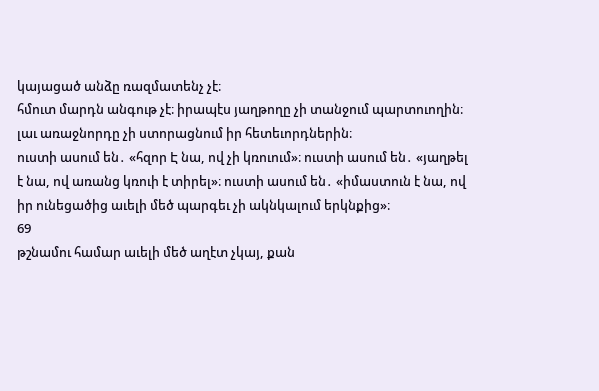կայացած անձը ռազմատենչ չէ։
հմուտ մարդն անգութ չէ։ իրապէս յաղթողը չի տանջում պարտուողին։
լաւ առաջնորդը չի ստորացնում իր հետեւորդներին։
ուստի ասում են․ «հզոր Է նա, ով չի կռուում»։ ուստի ասում են․ «յաղթել է նա, ով առանց կռուի է տիրել»։ ուստի ասում են․ «իմաստուն է նա, ով իր ունեցածից աւելի մեծ պարգեւ չի ակնկալում երկնքից»։
69
թշնամու համար աւելի մեծ աղէտ չկայ, քան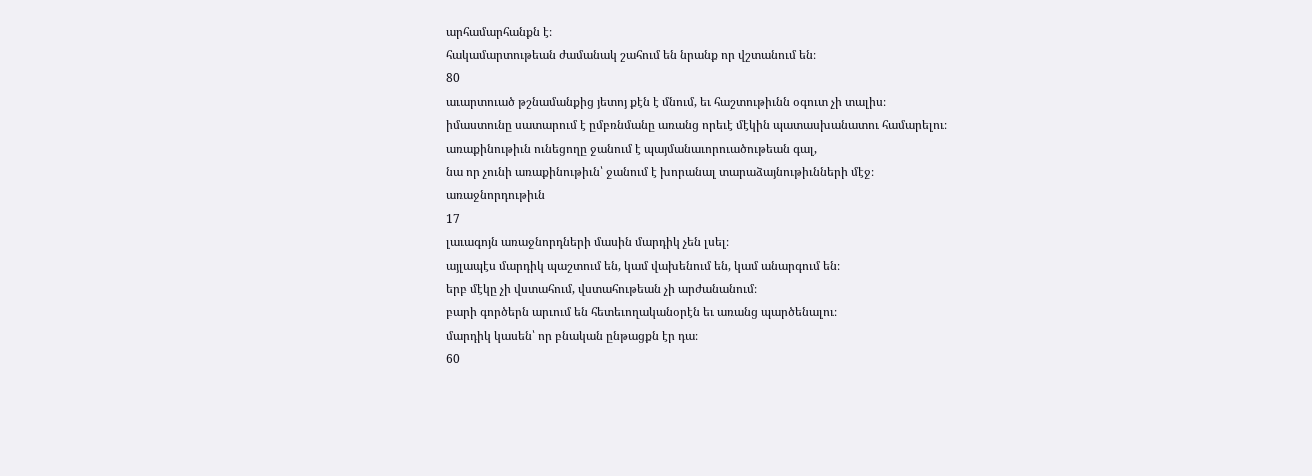արհամարհանքն է։
հակամարտութեան ժամանակ շահում են նրանք որ վշտանում են։
80
աւարտուած թշնամանքից յետոյ քէն է մնում, եւ հաշտութիւնն օգուտ չի տալիս։
իմաստունը սատարում է ըմբռնմանը առանց որեւէ մէկին պատասխանատու համարելու։
առաքինութիւն ունեցողը ջանում է պայմանաւորուածութեան գալ,
նա որ չունի առաքինութիւն՝ ջանում է խորանալ տարաձայնութիւնների մէջ։
առաջնորդութիւն
17
լաւագոյն առաջնորդների մասին մարդիկ չեն լսել։
այլապէս մարդիկ պաշտում են, կամ վախենում են, կամ անարգում են։
երբ մէկը չի վստահում, վստահութեան չի արժանանում։
բարի գործերն արւում են հետեւողականօրէն եւ առանց պարծենալու։
մարդիկ կասեն՝ որ բնական ընթացքն էր դա։
60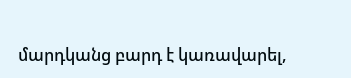մարդկանց բարդ է կառավարել,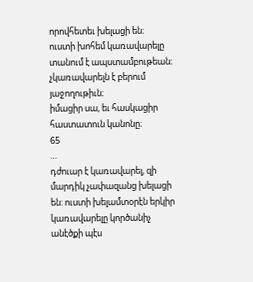որովհետեւ խելացի են։
ուստի խոհեմ կառավարելը տանում է ապստամբութեան։
չկառավարելն է բերում յաջողութիւն։
իմացիր սա, եւ հասկացիր հաստատուն կանոնը։
65
…
դժուար է կառավարել, զի մարդիկ չափազանց խելացի են: ուստի խելամտօրէն երկիր կառավարելը կործանիչ անէծքի պէս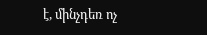է, մինչդեռ ոչ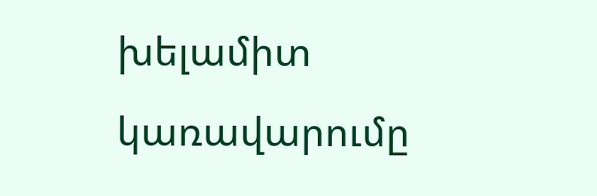խելամիտ կառավարումը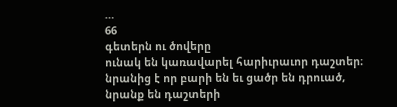…
66
գետերն ու ծովերը
ունակ են կառավարել հարիւրաւոր դաշտեր։
նրանից է որ բարի են եւ ցածր են դրուած,
նրանք են դաշտերի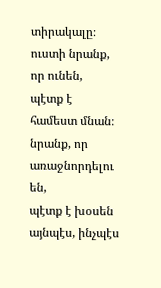տիրակալը։
ուստի նրանք, որ ունեն,
պէտք է համեստ մնան։
նրանք, որ առաջնորդելու են,
պէտք է խօսեն այնպէս, ինչպէս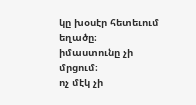կը խօսէր հետեւում եղածը։
իմաստունը չի մրցում։
ոչ մէկ չի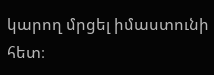կարող մրցել իմաստունի հետ։